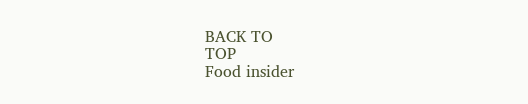BACK TO
TOP
Food insider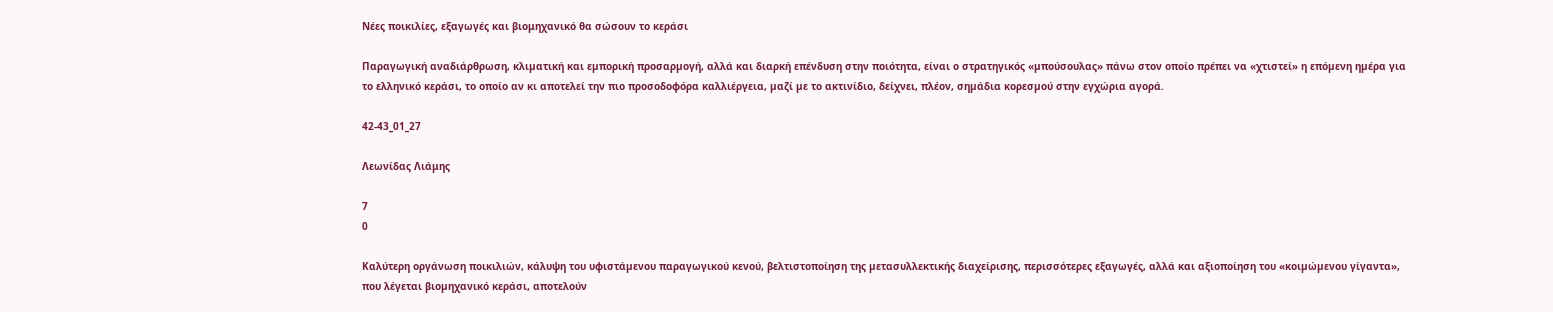Νέες ποικιλίες, εξαγωγές και βιομηχανικό θα σώσουν το κεράσι

Παραγωγική αναδιάρθρωση, κλιµατική και εµπορική προσαρµογή, αλλά και διαρκή επένδυση στην ποιότητα, είναι ο στρατηγικός «µπούσουλας» πάνω στον οποίο πρέπει να «χτιστεί» η επόµενη ηµέρα για το ελληνικό κεράσι, το οποίο αν κι αποτελεί την πιο προσοδοφόρα καλλιέργεια, µαζί µε το ακτινίδιο, δείχνει, πλέον, σηµάδια κορεσµού στην εγχώρια αγορά.

42-43_01_27

Λεωνίδας Λιάμης

7
0

Καλύτερη οργάνωση ποικιλιών, κάλυψη του υφιστάµενου παραγωγικού κενού, βελτιστοποίηση της µετασυλλεκτικής διαχείρισης, περισσότερες εξαγωγές, αλλά και αξιοποίηση του «κοιµώµενου γίγαντα», που λέγεται βιοµηχανικό κεράσι, αποτελούν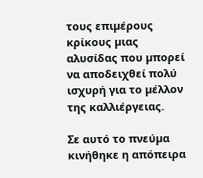τους επιµέρους κρίκους µιας αλυσίδας που µπορεί να αποδειχθεί πολύ ισχυρή για το µέλλον της καλλιέργειας.

Σε αυτό το πνεύµα κινήθηκε η απόπειρα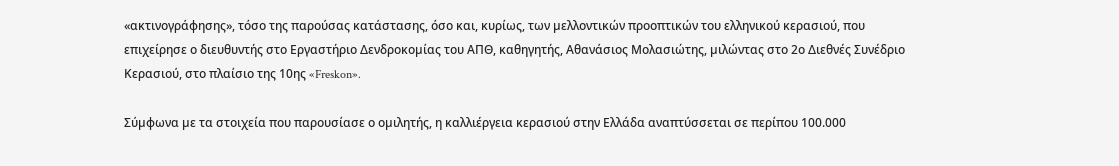«ακτινογράφησης», τόσο της παρούσας κατάστασης, όσο και, κυρίως, των µελλοντικών προοπτικών του ελληνικού κερασιού, που επιχείρησε ο διευθυντής στο Εργαστήριο ∆ενδροκοµίας του ΑΠΘ, καθηγητής, Αθανάσιος Μολασιώτης, µιλώντας στο 2ο ∆ιεθνές Συνέδριο Κερασιού, στο πλαίσιο της 10ης «Freskon».

Σύµφωνα µε τα στοιχεία που παρουσίασε ο οµιλητής, η καλλιέργεια κερασιού στην Ελλάδα αναπτύσσεται σε περίπου 100.000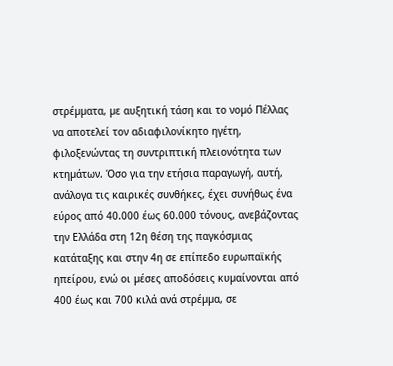στρέµµατα, µε αυξητική τάση και το νοµό Πέλλας να αποτελεί τον αδιαφιλονίκητο ηγέτη, φιλοξενώντας τη συντριπτική πλειονότητα των κτηµάτων. Όσο για την ετήσια παραγωγή, αυτή, ανάλογα τις καιρικές συνθήκες, έχει συνήθως ένα εύρος από 40.000 έως 60.000 τόνους, ανεβάζοντας την Ελλάδα στη 12η θέση της παγκόσµιας κατάταξης και στην 4η σε επίπεδο ευρωπαϊκής ηπείρου, ενώ οι µέσες αποδόσεις κυµαίνονται από 400 έως και 700 κιλά ανά στρέµµα, σε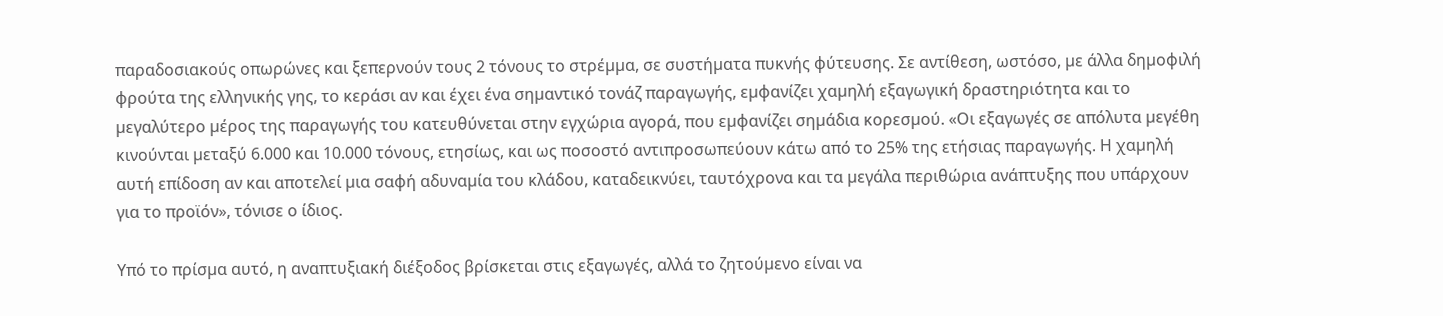παραδοσιακούς οπωρώνες και ξεπερνούν τους 2 τόνους το στρέµµα, σε συστήµατα πυκνής φύτευσης. Σε αντίθεση, ωστόσο, µε άλλα δηµοφιλή φρούτα της ελληνικής γης, το κεράσι αν και έχει ένα σηµαντικό τονάζ παραγωγής, εµφανίζει χαµηλή εξαγωγική δραστηριότητα και το µεγαλύτερο µέρος της παραγωγής του κατευθύνεται στην εγχώρια αγορά, που εµφανίζει σηµάδια κορεσµού. «Οι εξαγωγές σε απόλυτα µεγέθη κινούνται µεταξύ 6.000 και 10.000 τόνους, ετησίως, και ως ποσοστό αντιπροσωπεύουν κάτω από το 25% της ετήσιας παραγωγής. Η χαµηλή αυτή επίδοση αν και αποτελεί µια σαφή αδυναµία του κλάδου, καταδεικνύει, ταυτόχρονα και τα µεγάλα περιθώρια ανάπτυξης που υπάρχουν για το προϊόν», τόνισε ο ίδιος.

Υπό το πρίσµα αυτό, η αναπτυξιακή διέξοδος βρίσκεται στις εξαγωγές, αλλά το ζητούµενο είναι να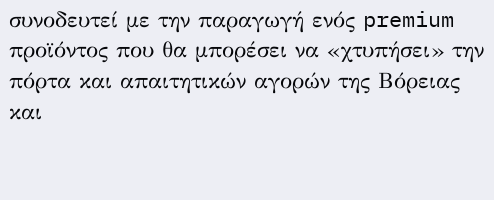συνοδευτεί µε την παραγωγή ενός premium προϊόντος που θα µπορέσει να «χτυπήσει» την πόρτα και απαιτητικών αγορών της Βόρειας και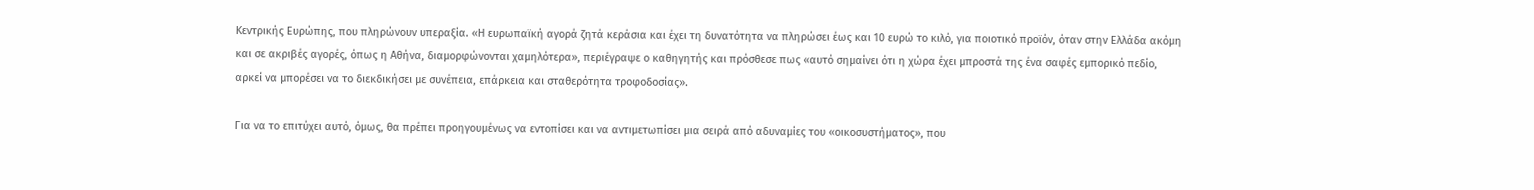Κεντρικής Ευρώπης, που πληρώνουν υπεραξία. «Η ευρωπαϊκή αγορά ζητά κεράσια και έχει τη δυνατότητα να πληρώσει έως και 10 ευρώ το κιλό, για ποιοτικό προϊόν, όταν στην Ελλάδα ακόµη και σε ακριβές αγορές, όπως η Αθήνα, διαµορφώνονται χαµηλότερα», περιέγραψε ο καθηγητής και πρόσθεσε πως «αυτό σηµαίνει ότι η χώρα έχει µπροστά της ένα σαφές εµπορικό πεδίο, αρκεί να µπορέσει να το διεκδικήσει µε συνέπεια, επάρκεια και σταθερότητα τροφοδοσίας».

Για να το επιτύχει αυτό, όµως, θα πρέπει προηγουµένως να εντοπίσει και να αντιµετωπίσει µια σειρά από αδυναµίες του «οικοσυστήµατος», που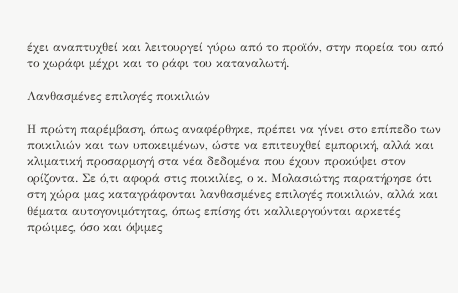έχει αναπτυχθεί και λειτουργεί γύρω από το προϊόν, στην πορεία του από το χωράφι µέχρι και το ράφι του καταναλωτή.

Λανθασµένες επιλογές ποικιλιών

Η πρώτη παρέµβαση, όπως αναφέρθηκε, πρέπει να γίνει στο επίπεδο των ποικιλιών και των υποκειµένων, ώστε να επιτευχθεί εµπορική, αλλά και κλιµατική προσαρµογή στα νέα δεδοµένα που έχουν προκύψει στον ορίζοντα. Σε ό,τι αφορά στις ποικιλίες, ο κ. Μολασιώτης παρατήρησε ότι στη χώρα µας καταγράφονται λανθασµένες επιλογές ποικιλιών, αλλά και θέµατα αυτογονιµότητας, όπως επίσης ότι καλλιεργούνται αρκετές πρώιµες, όσο και όψιµες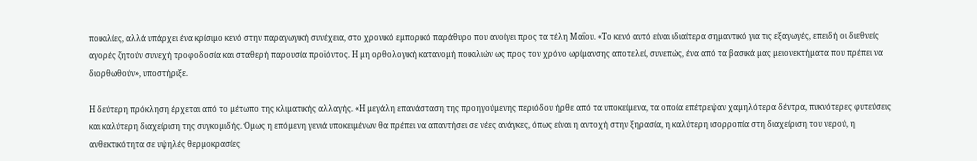ποικιλίες, αλλά υπάρχει ένα κρίσιµο κενό στην παραγωγική συνέχεια, στο χρονικό εµπορικό παράθυρο που ανοίγει προς τα τέλη Μαΐου. «Το κενό αυτό είναι ιδιαίτερα σηµαντικό για τις εξαγωγές, επειδή οι διεθνείς αγορές ζητούν συνεχή τροφοδοσία και σταθερή παρουσία προϊόντος. Η µη ορθολογική κατανοµή ποικιλιών ως προς τον χρόνο ωρίµανσης αποτελεί, συνεπώς, ένα από τα βασικά µας µειονεκτήµατα που πρέπει να διορθωθούν», υποστήριξε.

Η δεύτερη πρόκληση έρχεται από το µέτωπο της κλιµατικής αλλαγής. «Η µεγάλη επανάσταση της προηγούµενης περιόδου ήρθε από τα υποκείµενα, τα οποία επέτρεψαν χαµηλότερα δέντρα, πυκνότερες φυτεύσεις και καλύτερη διαχείριση της συγκοµιδής. Όµως η επόµενη γενιά υποκειµένων θα πρέπει να απαντήσει σε νέες ανάγκες, όπως είναι η αντοχή στην ξηρασία, η καλύτερη ισορροπία στη διαχείριση του νερού, η ανθεκτικότητα σε υψηλές θερµοκρασίες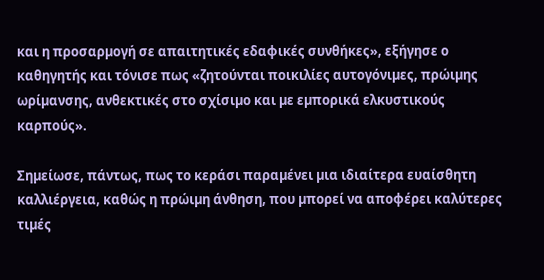και η προσαρµογή σε απαιτητικές εδαφικές συνθήκες», εξήγησε ο καθηγητής και τόνισε πως «ζητούνται ποικιλίες αυτογόνιµες, πρώιµης ωρίµανσης, ανθεκτικές στο σχίσιµο και µε εµπορικά ελκυστικούς καρπούς».

Σηµείωσε, πάντως, πως το κεράσι παραµένει µια ιδιαίτερα ευαίσθητη καλλιέργεια, καθώς η πρώιµη άνθηση, που µπορεί να αποφέρει καλύτερες τιµές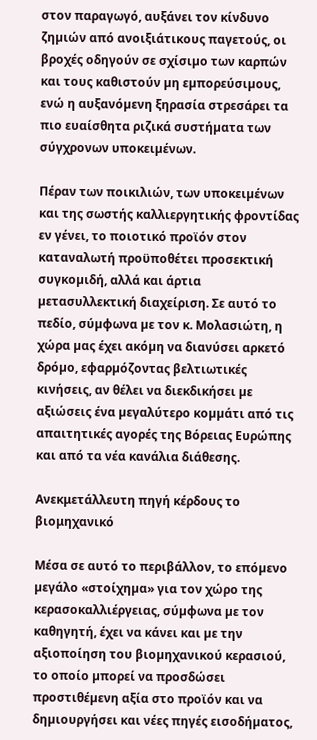στον παραγωγό, αυξάνει τον κίνδυνο ζηµιών από ανοιξιάτικους παγετούς, οι βροχές οδηγούν σε σχίσιµο των καρπών και τους καθιστούν µη εµπορεύσιµους, ενώ η αυξανόµενη ξηρασία στρεσάρει τα πιο ευαίσθητα ριζικά συστήµατα των σύγχρονων υποκειµένων.

Πέραν των ποικιλιών, των υποκειµένων και της σωστής καλλιεργητικής φροντίδας εν γένει, το ποιοτικό προϊόν στον καταναλωτή προϋποθέτει προσεκτική συγκοµιδή, αλλά και άρτια µετασυλλεκτική διαχείριση. Σε αυτό το πεδίο, σύµφωνα µε τον κ. Μολασιώτη, η χώρα µας έχει ακόµη να διανύσει αρκετό δρόµο, εφαρµόζοντας βελτιωτικές κινήσεις, αν θέλει να διεκδικήσει µε αξιώσεις ένα µεγαλύτερο κοµµάτι από τις απαιτητικές αγορές της Βόρειας Ευρώπης και από τα νέα κανάλια διάθεσης.

Ανεκμετάλλευτη πηγή κέρδους το βιομηχανικό

Μέσα σε αυτό το περιβάλλον, το επόµενο µεγάλο «στοίχηµα» για τον χώρο της κερασοκαλλιέργειας, σύµφωνα µε τον καθηγητή, έχει να κάνει και µε την αξιοποίηση του βιοµηχανικού κερασιού, το οποίο µπορεί να προσδώσει προστιθέµενη αξία στο προϊόν και να δηµιουργήσει και νέες πηγές εισοδήµατος,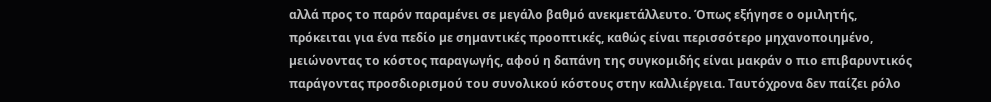αλλά προς το παρόν παραµένει σε µεγάλο βαθµό ανεκµετάλλευτο. Όπως εξήγησε ο οµιλητής, πρόκειται για ένα πεδίο µε σηµαντικές προοπτικές, καθώς είναι περισσότερο µηχανοποιηµένο, µειώνοντας το κόστος παραγωγής, αφού η δαπάνη της συγκοµιδής είναι µακράν ο πιο επιβαρυντικός παράγοντας προσδιορισµού του συνολικού κόστους στην καλλιέργεια. Ταυτόχρονα δεν παίζει ρόλο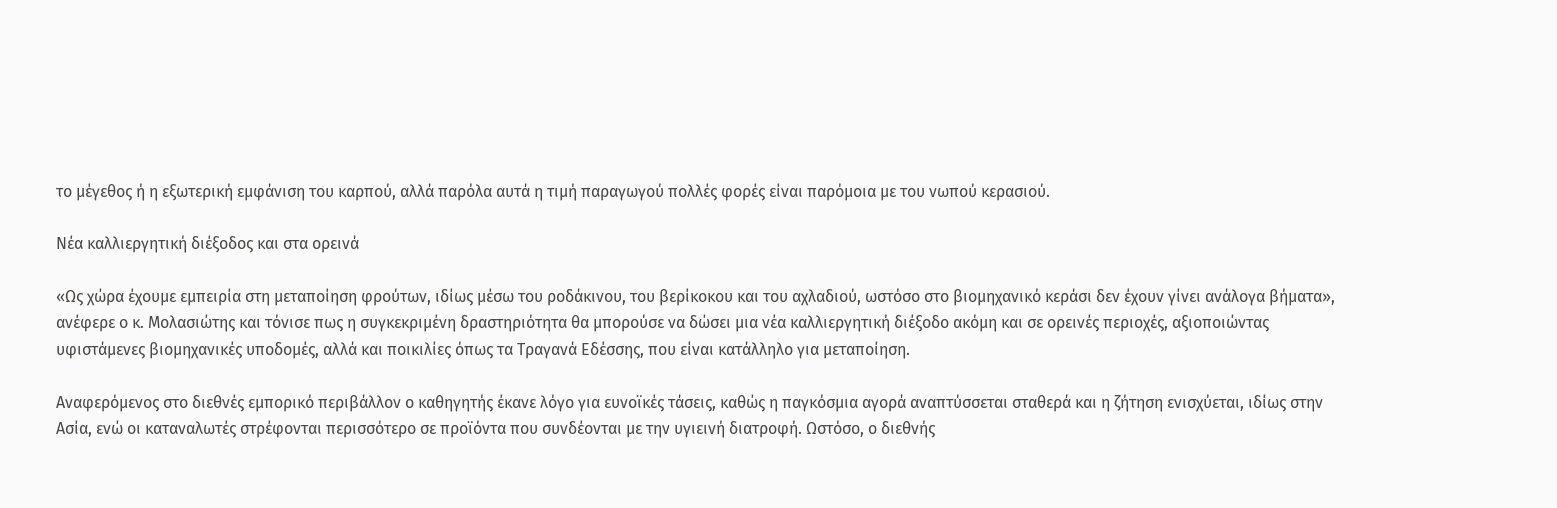το µέγεθος ή η εξωτερική εµφάνιση του καρπού, αλλά παρόλα αυτά η τιµή παραγωγού πολλές φορές είναι παρόµοια µε του νωπού κερασιού.

Νέα καλλιεργητική διέξοδος και στα ορεινά

«Ως χώρα έχουµε εµπειρία στη µεταποίηση φρούτων, ιδίως µέσω του ροδάκινου, του βερίκοκου και του αχλαδιού, ωστόσο στο βιοµηχανικό κεράσι δεν έχουν γίνει ανάλογα βήµατα», ανέφερε ο κ. Μολασιώτης και τόνισε πως η συγκεκριµένη δραστηριότητα θα µπορούσε να δώσει µια νέα καλλιεργητική διέξοδο ακόµη και σε ορεινές περιοχές, αξιοποιώντας υφιστάµενες βιοµηχανικές υποδοµές, αλλά και ποικιλίες όπως τα Τραγανά Εδέσσης, που είναι κατάλληλο για µεταποίηση.

Αναφερόµενος στο διεθνές εµπορικό περιβάλλον ο καθηγητής έκανε λόγο για ευνοϊκές τάσεις, καθώς η παγκόσµια αγορά αναπτύσσεται σταθερά και η ζήτηση ενισχύεται, ιδίως στην Ασία, ενώ οι καταναλωτές στρέφονται περισσότερο σε προϊόντα που συνδέονται µε την υγιεινή διατροφή. Ωστόσο, ο διεθνής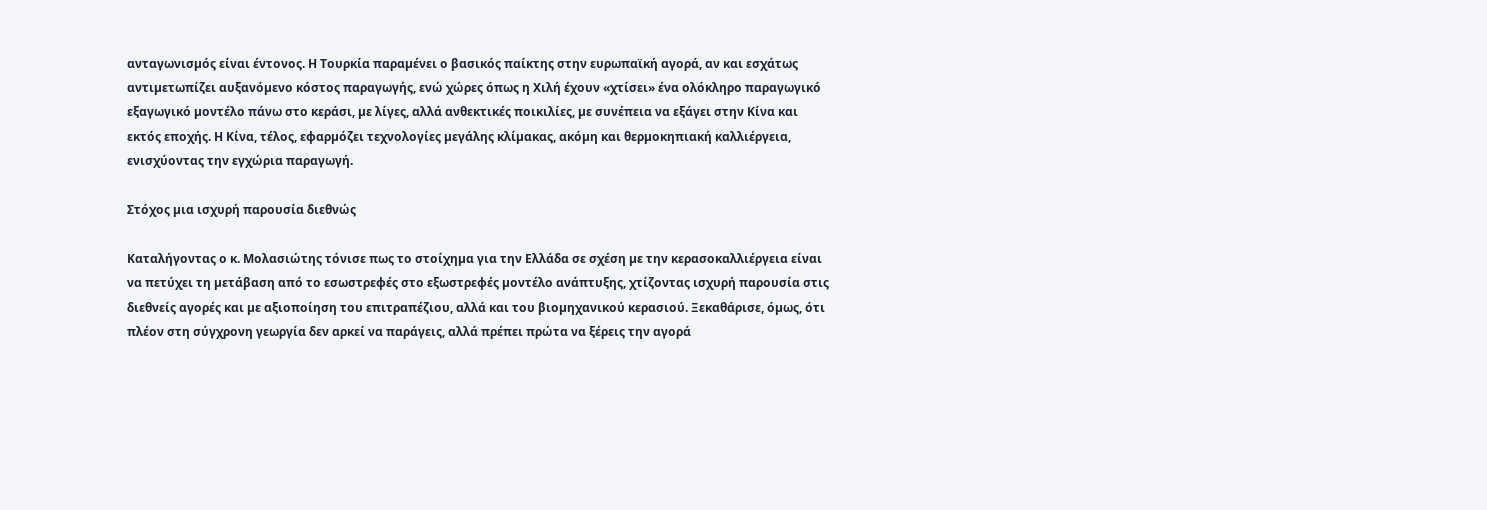ανταγωνισµός είναι έντονος. Η Τουρκία παραµένει ο βασικός παίκτης στην ευρωπαϊκή αγορά, αν και εσχάτως αντιµετωπίζει αυξανόµενο κόστος παραγωγής, ενώ χώρες όπως η Χιλή έχουν «χτίσει» ένα ολόκληρο παραγωγικό εξαγωγικό µοντέλο πάνω στο κεράσι, µε λίγες, αλλά ανθεκτικές ποικιλίες, µε συνέπεια να εξάγει στην Κίνα και εκτός εποχής. Η Κίνα, τέλος, εφαρµόζει τεχνολογίες µεγάλης κλίµακας, ακόµη και θερµοκηπιακή καλλιέργεια, ενισχύοντας την εγχώρια παραγωγή.

Στόχος µια ισχυρή παρουσία διεθνώς

Καταλήγοντας ο κ. Μολασιώτης τόνισε πως το στοίχηµα για την Ελλάδα σε σχέση µε την κερασοκαλλιέργεια είναι να πετύχει τη µετάβαση από το εσωστρεφές στο εξωστρεφές µοντέλο ανάπτυξης, χτίζοντας ισχυρή παρουσία στις διεθνείς αγορές και µε αξιοποίηση του επιτραπέζιου, αλλά και του βιοµηχανικού κερασιού. Ξεκαθάρισε, όµως, ότι πλέον στη σύγχρονη γεωργία δεν αρκεί να παράγεις, αλλά πρέπει πρώτα να ξέρεις την αγορά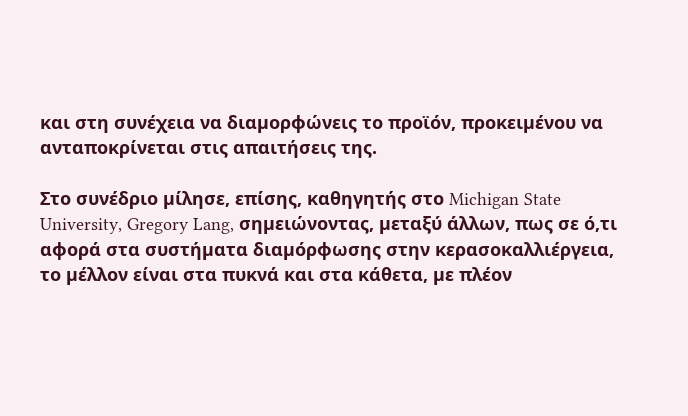και στη συνέχεια να διαµορφώνεις το προϊόν, προκειµένου να ανταποκρίνεται στις απαιτήσεις της.

Στο συνέδριο µίλησε, επίσης, καθηγητής στο Michigan State University, Gregory Lang, σηµειώνοντας, µεταξύ άλλων, πως σε ό,τι αφορά στα συστήµατα διαµόρφωσης στην κερασοκαλλιέργεια, το µέλλον είναι στα πυκνά και στα κάθετα, µε πλέον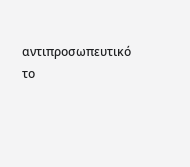αντιπροσωπευτικό το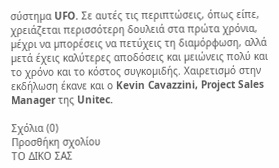σύστηµα UFO. Σε αυτές τις περιπτώσεις, όπως είπε, χρειάζεται περισσότερη δουλειά στα πρώτα χρόνια, µέχρι να µπορέσεις να πετύχεις τη διαµόρφωση, αλλά µετά έχεις καλύτερες αποδόσεις και µειώνεις πολύ και το χρόνο και το κόστος συγκοµιδής. Χαιρετισµό στην εκδήλωση έκανε και ο Kevin Cavazzini, Project Sales Manager της Unitec.

Σχόλια (0)
Προσθήκη σχολίου
ΤΟ ΔΙΚΟ ΣΑΣ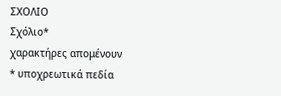ΣΧΟΛΙΟ
Σχόλιο*
χαρακτήρες απομένουν
* υποχρεωτικά πεδία